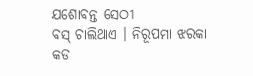ଯଶୋବନ୍ତ ସେଠୀ
ବସ୍ ଚାଲିଥାଏ । ନିରୂପମା ଝରକା କଡ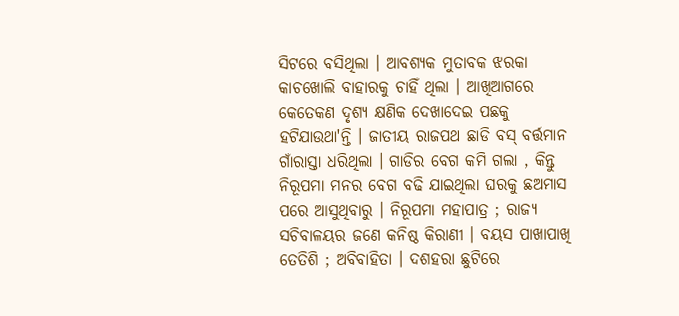ସିଟରେ ବସିଥିଲା । ଆବଶ୍ୟକ ମୁତାବକ ଝରକା କାଚଖୋଲି ବାହାରକୁ ଚାହିଁ ଥିଲା । ଆଖିଆଗରେ କେତେକଣ ଦୃଶ୍ୟ କ୍ଷଣିକ ଦେଖାଦେଇ ପଛକୁ ହଟିଯାଉଥା'ନ୍ତି । ଜାତୀୟ ରାଜପଥ ଛାଡି ବସ୍ ବର୍ତ୍ତମାନ ଗାଁରାସ୍ତା ଧରିଥିଲା । ଗାଡିର ବେଗ କମି ଗଲା , କିନ୍ତୁ ନିରୂପମା ମନର ବେଗ ବଢି ଯାଇଥିଲା ଘରକୁ ଛଅମାସ ପରେ ଆସୁଥିବାରୁ । ନିରୂପମା ମହାପାତ୍ର ; ରାଜ୍ୟ ସଚିବାଳୟର ଜଣେ କନିଷ୍ଠ କିରାଣୀ । ବୟସ ପାଖାପାଖି ତେତିଶି ; ଅବିବାହିତା । ଦଶହରା ଛୁଟିରେ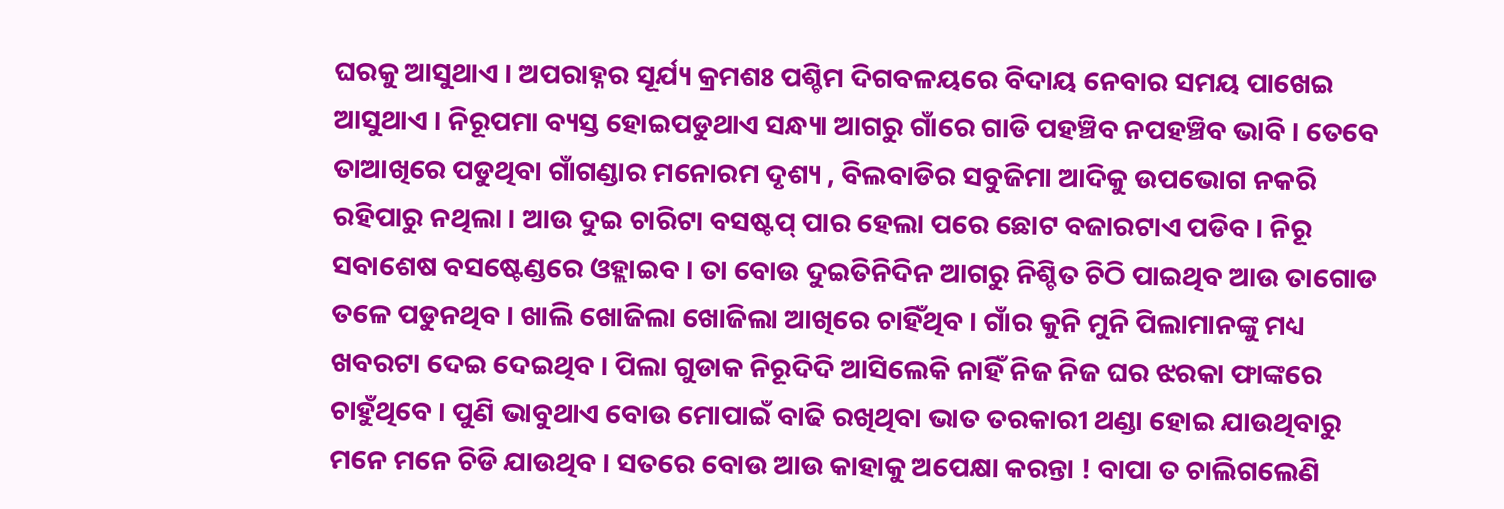ଘରକୁ ଆସୁଥାଏ । ଅପରାହ୍ନର ସୂର୍ଯ୍ୟ କ୍ରମଶଃ ପଶ୍ଚିମ ଦିଗବଳୟରେ ବିଦାୟ ନେବାର ସମୟ ପାଖେଇ ଆସୁଥାଏ । ନିରୂପମା ବ୍ୟସ୍ତ ହୋଇପଡୁଥାଏ ସନ୍ଧ୍ୟା ଆଗରୁ ଗାଁରେ ଗାଡି ପହଞ୍ଚିବ ନପହଞ୍ଚିବ ଭାବି । ତେବେ ତାଆଖିରେ ପଡୁଥିବା ଗାଁଗଣ୍ଡାର ମନୋରମ ଦୃଶ୍ୟ , ବିଲବାଡିର ସବୁଜିମା ଆଦିକୁ ଉପଭୋଗ ନକରି ରହିପାରୁ ନଥିଲା । ଆଉ ଦୁଇ ଚାରିଟା ବସଷ୍ଟପ୍ ପାର ହେଲା ପରେ ଛୋଟ ବଜାରଟାଏ ପଡିବ । ନିରୂ ସବାଶେଷ ବସଷ୍ଟେଣ୍ଡରେ ଓହ୍ଲାଇବ । ତା ବୋଉ ଦୁଇତିନିଦିନ ଆଗରୁ ନିଶ୍ଚିତ ଚିଠି ପାଇଥିବ ଆଉ ତାଗୋଡ ତଳେ ପଡୁନଥିବ । ଖାଲି ଖୋଜିଲା ଖୋଜିଲା ଆଖିରେ ଚାହିଁଥିବ । ଗାଁର କୁନି ମୁନି ପିଲାମାନଙ୍କୁ ମଧ୍ୟ ଖବରଟା ଦେଇ ଦେଇଥିବ । ପିଲା ଗୁଡାକ ନିରୂଦିଦି ଆସିଲେକି ନାହିଁ ନିଜ ନିଜ ଘର ଝରକା ଫାଙ୍କରେ ଚାହୁଁଥିବେ । ପୁଣି ଭାବୁଥାଏ ବୋଉ ମୋପାଇଁ ବାଢି ରଖିଥିବା ଭାତ ତରକାରୀ ଥଣ୍ଡା ହୋଇ ଯାଉଥିବାରୁ ମନେ ମନେ ଚିଡି ଯାଉଥିବ । ସତରେ ବୋଉ ଆଉ କାହାକୁ ଅପେକ୍ଷା କରନ୍ତା ! ବାପା ତ ଚାଲିଗଲେଣି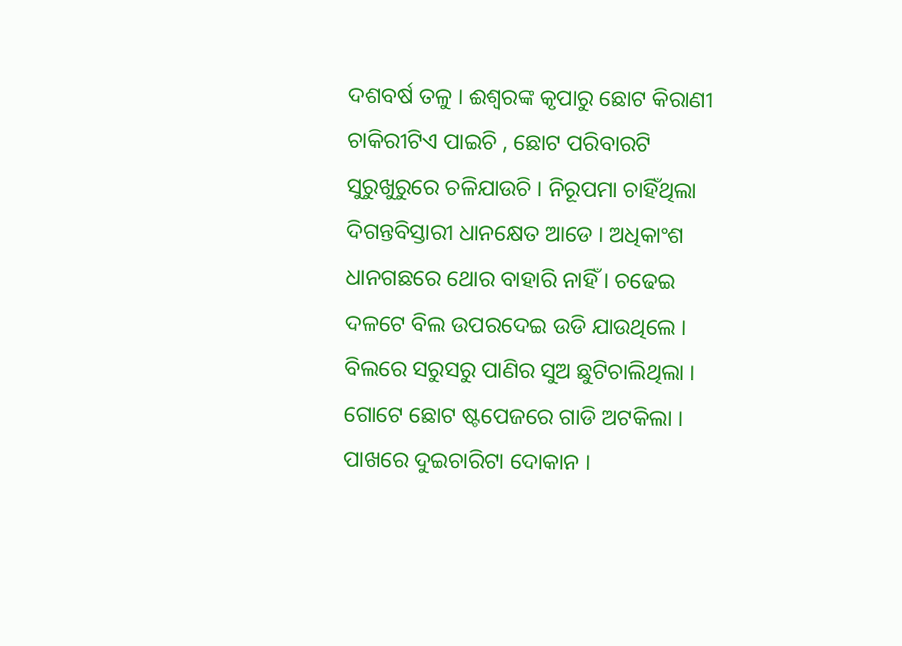ଦଶବର୍ଷ ତଳୁ । ଈଶ୍ବରଙ୍କ କୃପାରୁ ଛୋଟ କିରାଣୀ ଚାକିରୀଟିଏ ପାଇଚି , ଛୋଟ ପରିବାରଟି ସୁରୁଖୁରୁରେ ଚଳିଯାଉଚି । ନିରୂପମା ଚାହିଁଥିଲା ଦିଗନ୍ତବିସ୍ତାରୀ ଧାନକ୍ଷେତ ଆଡେ । ଅଧିକାଂଶ ଧାନଗଛରେ ଥୋର ବାହାରି ନାହିଁ । ଚଢେଇ ଦଳଟେ ବିଲ ଉପରଦେଇ ଉଡି ଯାଉଥିଲେ । ବିଲରେ ସରୁସରୁ ପାଣିର ସୁଅ ଛୁଟିଚାଲିଥିଲା । ଗୋଟେ ଛୋଟ ଷ୍ଟପେଜରେ ଗାଡି ଅଟକିଲା । ପାଖରେ ଦୁଇଚାରିଟା ଦୋକାନ ।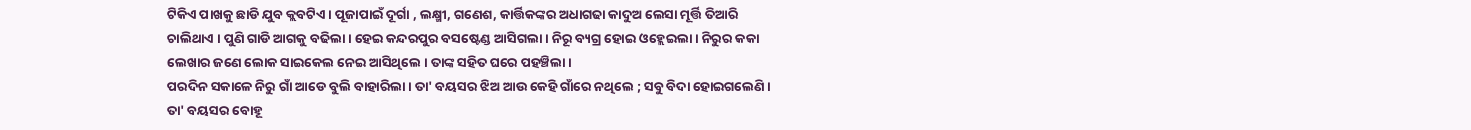ଟିକିଏ ପାଖକୁ ଛାଡି ଯୁବ କ୍ଲବଟିଏ । ପୂଜାପାଇଁ ଦୂର୍ଗା , ଲକ୍ଷ୍ମୀ, ଗଣେଶ, କାର୍ତ୍ତିକଙ୍କର ଅଧାଗଢା କାଦୁଅ ଲେସା ମୂର୍ତ୍ତି ତିଆରି ଚାଲିଥାଏ । ପୁଣି ଗାଡି ଆଗକୁ ବଢିଲା । ହେଇ କନ୍ଦରପୁର ବସଷ୍ଟେଣ୍ଡ ଆସିଗଲା । ନିରୂ ବ୍ୟଗ୍ର ହୋଇ ଓହ୍ଲେଇଲା । ନିରୁର କକା ଲେଖାର ଜଣେ ଲୋକ ସାଇକେଲ ନେଇ ଆସିଥିଲେ । ତାଙ୍କ ସହିତ ଘରେ ପହଞ୍ଚିଲା ।
ପରଦିନ ସକାଳେ ନିରୁ ଗାଁ ଆଡେ ବୁଲି ବାହାରିଲା । ତା' ବୟସର ଝିଅ ଆଉ କେହି ଗାଁରେ ନଥିଲେ ; ସବୁ ବିଦା ହୋଇଗଲେଣି । ତା' ବୟସର ବୋହୂ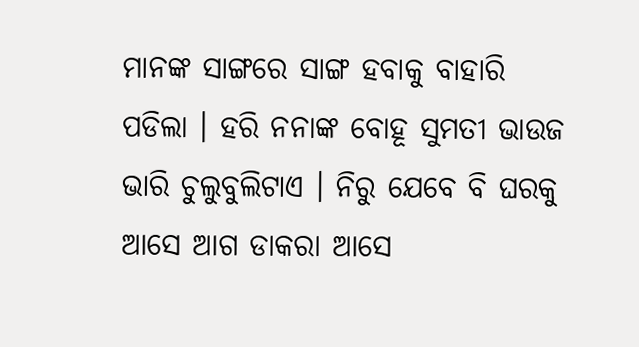ମାନଙ୍କ ସାଙ୍ଗରେ ସାଙ୍ଗ ହବାକୁ ବାହାରି ପଡିଲା । ହରି ନନାଙ୍କ ବୋହୂ ସୁମତୀ ଭାଉଜ ଭାରି ଚୁଲୁବୁଲିଟାଏ । ନିରୁ ଯେବେ ବି ଘରକୁ ଆସେ ଆଗ ଡାକରା ଆସେ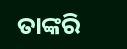ତାଙ୍କରି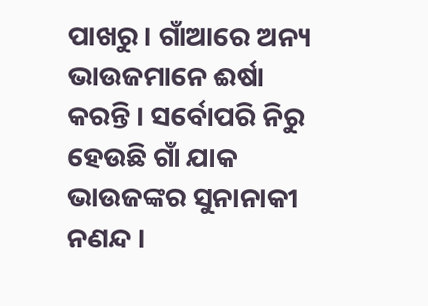ପାଖରୁ । ଗାଁଆରେ ଅନ୍ୟ ଭାଉଜମାନେ ଈର୍ଷା କରନ୍ତି । ସର୍ବୋପରି ନିରୁ ହେଉଛି ଗାଁ ଯାକ ଭାଉଜଙ୍କର ସୁନାନାକୀ ନଣନ୍ଦ ।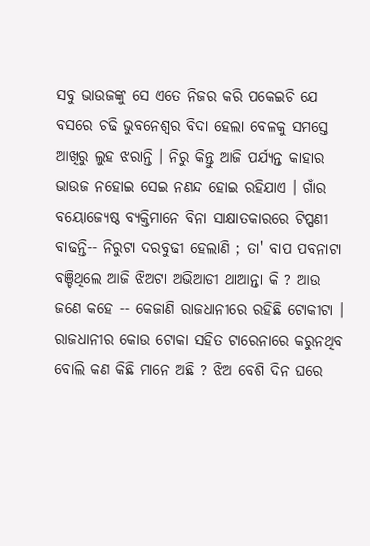ସବୁ ଭାଉଜଙ୍କୁ ସେ ଏତେ ନିଜର କରି ପକେଇଚି ଯେ ବସରେ ଚଢି ଭୁବନେଶ୍ଵର ବିଦା ହେଲା ବେଳକୁ ସମସ୍ତେ ଆଖିରୁ ଲୁହ ଝରାନ୍ତି । ନିରୁ କିନ୍ତୁ ଆଜି ପର୍ଯ୍ୟନ୍ତ କାହାର ଭାଉଜ ନହୋଇ ସେଇ ନଣନ୍ଦ ହୋଇ ରହିଯାଏ । ଗାଁର ବୟୋଜ୍ୟେଷ୍ଠ ବ୍ୟକ୍ତିମାନେ ବିନା ସାକ୍ଷାତକାରରେ ଟିପ୍ପଣୀ ବାଢନ୍ତି-- ନିରୁଟା ଦରବୁଢୀ ହେଲାଣି ; ତା' ବାପ ପବନାଟା ବଞ୍ଚିଥିଲେ ଆଜି ଝିଅଟା ଅଭିଆଡୀ ଥାଆନ୍ତା କି ? ଆଉ ଜଣେ କହେ -- କେଜାଣି ରାଜଧାନୀରେ ରହିଛି ଟୋକୀଟା । ରାଜଧାନୀର କୋଉ ଟୋକା ସହିତ ଟାରେନାରେ କରୁନଥିବ ବୋଲି କଣ କିଛି ମାନେ ଅଛି ? ଝିଅ ବେଶି ଦିନ ଘରେ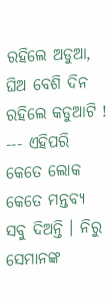ରହିଲେ ଅଡୁଆ, ଘିଅ ବେଶି ଦିନ ରହିଲେ କଡୁଆଟି ! --- ଏହିପରି କେତେ ଲୋକ କେତେ ମନ୍ତବ୍ୟ ସବୁ ଦିଅନ୍ତି । ନିରୁ ସେମାନଙ୍କ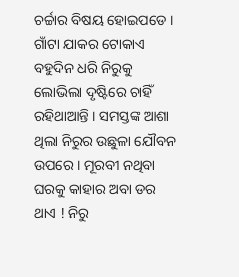ଚର୍ଚ୍ଚାର ବିଷୟ ହୋଇପଡେ । ଗାଁଟା ଯାକର ଟୋକାଏ ବହୁଦିନ ଧରି ନିରୁକୁ ଲୋଭିଲା ଦୃଷ୍ଟିରେ ଚାହିଁ ରହିଥାଆନ୍ତି । ସମସ୍ତଙ୍କ ଆଶା ଥିଲା ନିରୁର ଉଛୁଳା ଯୌବନ ଉପରେ । ମୂରବୀ ନଥିବା ଘରକୁ କାହାର ଅବା ଡର ଥାଏ ! ନିରୁ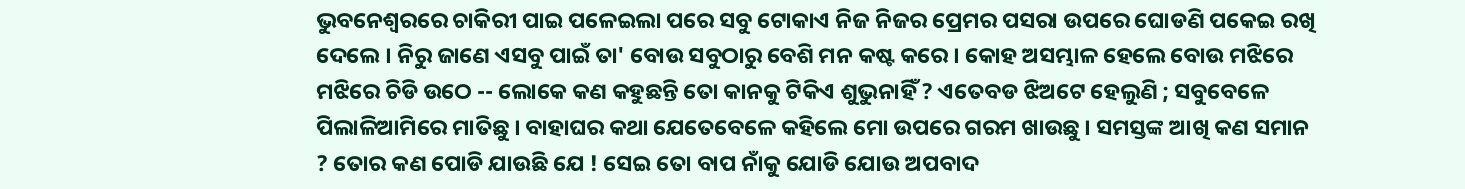ଭୁବନେଶ୍ବରରେ ଚାକିରୀ ପାଇ ପଳେଇଲା ପରେ ସବୁ ଟୋକାଏ ନିଜ ନିଜର ପ୍ରେମର ପସରା ଉପରେ ଘୋଡଣି ପକେଇ ରଖି ଦେଲେ । ନିରୁ ଜାଣେ ଏସବୁ ପାଇଁ ତା' ବୋଉ ସବୁଠାରୁ ବେଶି ମନ କଷ୍ଟ କରେ । କୋହ ଅସମ୍ଭାଳ ହେଲେ ବୋଉ ମଝିରେ ମଝିରେ ଚିଡି ଉଠେ -- ଲୋକେ କଣ କହୁଛନ୍ତି ତୋ କାନକୁ ଟିକିଏ ଶୁଭୁନାହିଁ ? ଏତେବଡ ଝିଅଟେ ହେଲୁଣି ; ସବୁବେଳେ ପିଲାଳିଆମିରେ ମାତିଛୁ । ବାହାଘର କଥା ଯେତେବେଳେ କହିଲେ ମୋ ଉପରେ ଗରମ ଖାଉଛୁ । ସମସ୍ତଙ୍କ ଆଖି କଣ ସମାନ ? ତୋର କଣ ପୋଡି ଯାଉଛି ଯେ ! ସେଇ ତୋ ବାପ ନାଁକୁ ଯୋଡି ଯୋଉ ଅପବାଦ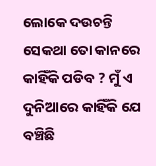ଲୋକେ ଦଉଚନ୍ତି ସେକଥା ତୋ କାନରେ କାହିଁକି ପଡିବ ? ମୁଁ ଏ ଦୁନିଆରେ କାହିଁକି ଯେ ବଞ୍ଚିଛି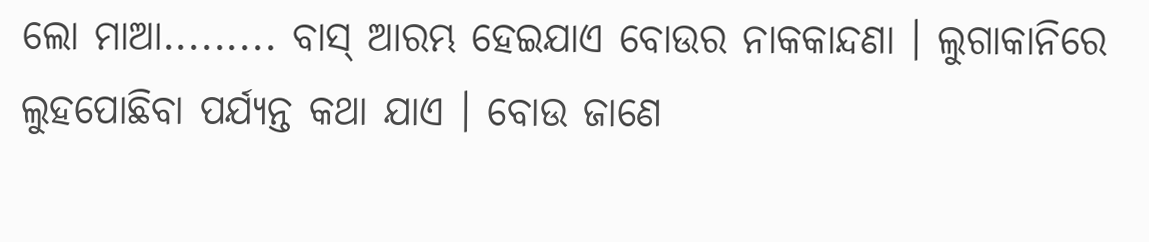ଲୋ ମାଆ......... ବାସ୍ ଆରମ୍ଭ ହେଇଯାଏ ବୋଉର ନାକକାନ୍ଦଣା । ଲୁଗାକାନିରେ ଲୁହପୋଛିବା ପର୍ଯ୍ୟନ୍ତ କଥା ଯାଏ । ବୋଉ ଜାଣେ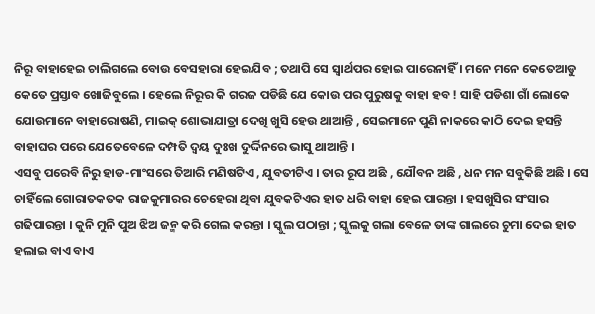ନିରୂ ବାହାହେଇ ଚାଲିଗଲେ ବୋଉ ବେସହାରା ହେଇଯିବ ; ତଥାପି ସେ ସ୍ୱାର୍ଥପର ହୋଇ ପାରେନାହିଁ । ମନେ ମନେ କେତେଆଡୁ କେତେ ପ୍ରସ୍ତାବ ଖୋଜିବୁଲେ । ହେଲେ ନିରୂର କି ଗରଜ ପଡିଛି ଯେ କୋଉ ପର ପୁରୁଷକୁ ବାହା ହବ ! ସାହି ପଡିଶା ଗାଁ ଲୋକେ ଯୋଉମାନେ ବାହାରୋଷଣି, ମାଇକ୍ ଶୋଭାଯାତ୍ରା ଦେଖି ଖୁସି ହେଉ ଥାଆନ୍ତି , ସେଇମାନେ ପୁଣି ନାକରେ କାଠି ଦେଇ ହସନ୍ତି ବାହାଘର ପରେ ଯେତେବେଳେ ଦମ୍ପତି ଦ୍ୱୟ ଦୁଃଖ ଦୁର୍ଦ୍ଦିନରେ ଭାସୁ ଥାଆନ୍ତି ।
ଏସବୁ ପରେବି ନିରୁ ହାଡ-ମାଂସରେ ତିଆରି ମଣିଷଟିଏ , ଯୁବତୀଟିଏ । ତାର ରୂପ ଅଛି , ଯୌବନ ଅଛି , ଧନ ମନ ସବୁକିଛି ଅଛି । ସେ ଚାହିଁଲେ ଗୋରାତକତକ ରାଜକୁମାରର ଚେହେରା ଥିବା ଯୁବକଟିଏର ହାତ ଧରି ବାହା ହେଇ ପାରନ୍ତା । ହସଖୁସିର ସଂସାର ଗଢିପାରନ୍ତା । କୁନି ମୁନି ପୁଅ ଝିଅ ଜନ୍ମ କରି ଗେଲ କରନ୍ତା । ସ୍କୁଲ ପଠାନ୍ତା ; ସ୍କୁଲକୁ ଗଲା ବେଳେ ତାଙ୍କ ଗାଲରେ ଚୁମା ଦେଇ ହାତ ହଲାଇ ବାଏ ବାଏ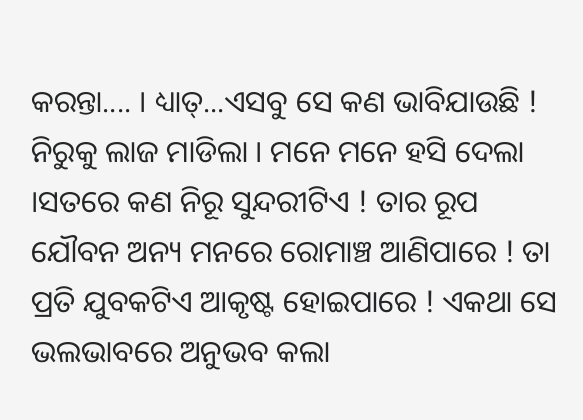କରନ୍ତା.... । ଧ୍ୟାତ୍...ଏସବୁ ସେ କଣ ଭାବିଯାଉଛି ! ନିରୁକୁ ଲାଜ ମାଡିଲା । ମନେ ମନେ ହସି ଦେଲା ।ସତରେ କଣ ନିରୂ ସୁନ୍ଦରୀଟିଏ ! ତାର ରୂପ ଯୌବନ ଅନ୍ୟ ମନରେ ରୋମାଞ୍ଚ ଆଣିପାରେ ! ତା ପ୍ରତି ଯୁବକଟିଏ ଆକୃଷ୍ଟ ହୋଇପାରେ ! ଏକଥା ସେ ଭଲଭାବରେ ଅନୁଭବ କଲା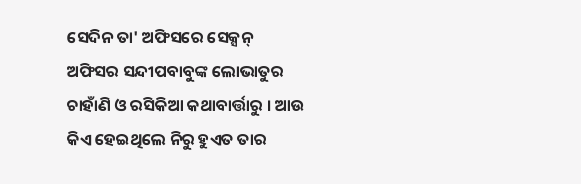ସେଦିନ ତା' ଅଫିସରେ ସେକ୍ସନ୍ ଅଫିସର ସନ୍ଦୀପବାବୁଙ୍କ ଲୋଭାତୁର ଚାହାଁଣି ଓ ରସିକିଆ କଥାବାର୍ତ୍ତାରୁ । ଆଉ କିଏ ହେଇଥିଲେ ନିରୁ ହୁଏତ ତାର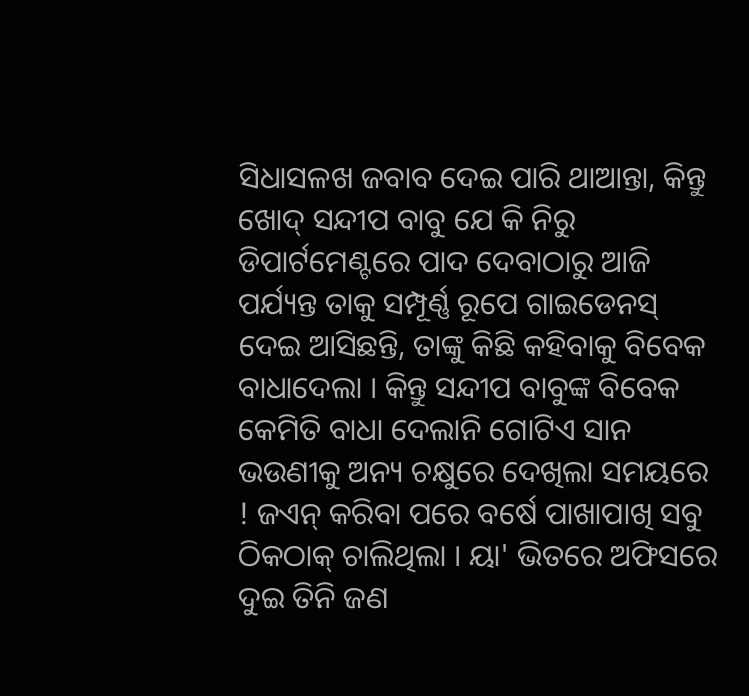ସିଧାସଳଖ ଜବାବ ଦେଇ ପାରି ଥାଆନ୍ତା, କିନ୍ତୁ ଖୋଦ୍ ସନ୍ଦୀପ ବାବୁ ଯେ କି ନିରୁ ଡିପାର୍ଟମେଣ୍ଟରେ ପାଦ ଦେବାଠାରୁ ଆଜି ପର୍ଯ୍ୟନ୍ତ ତାକୁ ସମ୍ପୂର୍ଣ୍ଣ ରୂପେ ଗାଇଡେନସ୍ ଦେଇ ଆସିଛନ୍ତି, ତାଙ୍କୁ କିଛି କହିବାକୁ ବିବେକ ବାଧାଦେଲା । କିନ୍ତୁ ସନ୍ଦୀପ ବାବୁଙ୍କ ବିବେକ କେମିତି ବାଧା ଦେଲାନି ଗୋଟିଏ ସାନ ଭଉଣୀକୁ ଅନ୍ୟ ଚକ୍ଷୁରେ ଦେଖିଲା ସମୟରେ ! ଜଏନ୍ କରିବା ପରେ ବର୍ଷେ ପାଖାପାଖି ସବୁ ଠିକଠାକ୍ ଚାଲିଥିଲା । ୟା' ଭିତରେ ଅଫିସରେ ଦୁଇ ତିନି ଜଣ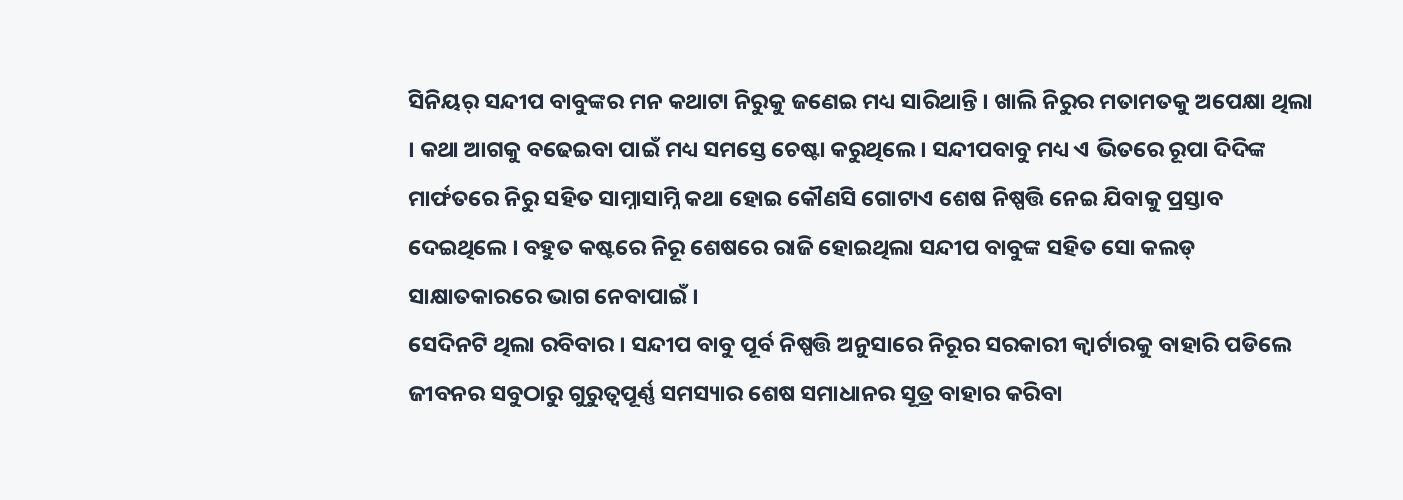ସିନିୟର୍ ସନ୍ଦୀପ ବାବୁଙ୍କର ମନ କଥାଟା ନିରୁକୁ ଜଣେଇ ମଧ୍ୟ ସାରିଥାନ୍ତି । ଖାଲି ନିରୁର ମତାମତକୁ ଅପେକ୍ଷା ଥିଲା । କଥା ଆଗକୁ ବଢେଇବା ପାଇଁ ମଧ୍ୟ ସମସ୍ତେ ଚେଷ୍ଟା କରୁଥିଲେ । ସନ୍ଦୀପବାବୁ ମଧ୍ୟ ଏ ଭିତରେ ରୂପା ଦିଦିଙ୍କ ମାର୍ଫତରେ ନିରୁ ସହିତ ସାମ୍ନାସାମ୍ନି କଥା ହୋଇ କୌଣସି ଗୋଟାଏ ଶେଷ ନିଷ୍ପତ୍ତି ନେଇ ଯିବାକୁ ପ୍ରସ୍ତାବ ଦେଇଥିଲେ । ବହୁତ କଷ୍ଟରେ ନିରୂ ଶେଷରେ ରାଜି ହୋଇଥିଲା ସନ୍ଦୀପ ବାବୁଙ୍କ ସହିତ ସୋ କଲଡ୍ ସାକ୍ଷାତକାରରେ ଭାଗ ନେବାପାଇଁ ।
ସେଦିନଟି ଥିଲା ରବିବାର । ସନ୍ଦୀପ ବାବୁ ପୂର୍ବ ନିଷ୍ପତ୍ତି ଅନୁସାରେ ନିରୂର ସରକାରୀ କ୍ୱାର୍ଟାରକୁ ବାହାରି ପଡିଲେ ଜୀବନର ସବୁଠାରୁ ଗୁରୁତ୍ବପୂର୍ଣ୍ଣ ସମସ୍ୟାର ଶେଷ ସମାଧାନର ସୂତ୍ର ବାହାର କରିବା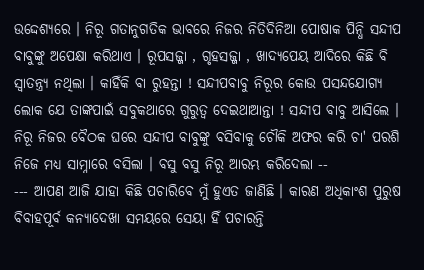ଉଦ୍ଦେଶ୍ୟରେ । ନିରୂ ଗତାନୁଗତିକ ଭାବରେ ନିଜର ନିତିଦିନିଆ ପୋଷାକ ପିନ୍ଧି ସନ୍ଦୀପ ବାବୁଙ୍କୁ ଅପେକ୍ଷା କରିଥାଏ । ରୂପସଜ୍ଜା , ଗୃହସଜ୍ଜା , ଖାଦ୍ୟପେୟ ଆଦିରେ କିଛି ବି ସ୍ୱାତନ୍ତ୍ର୍ୟ ନଥିଲା । କାହିଁକି ବା ରୁହନ୍ତା ! ସନ୍ଦୀପବାବୁ ନିରୂର କୋଉ ପସନ୍ଦଯୋଗ୍ୟ ଲୋକ ଯେ ତାଙ୍କପାଇଁ ସବୁକଥାରେ ଗୁରୁତ୍ବ ଦେଇଥାଆନ୍ତା ! ସନ୍ଦୀପ ବାବୁ ଆସିଲେ । ନିରୂ ନିଜର ବୈଠକ ଘରେ ସନ୍ଦୀପ ବାବୁଙ୍କୁ ବସିବାକୁ ଚୌକି ଅଫର କରି ଚା' ପରଶି ନିଜେ ମଧ୍ୟ ସାମ୍ନାରେ ବସିଲା । ବସୁ ବସୁ ନିରୂ ଆରମ୍ଭ କରିଦେଲା --
--- ଆପଣ ଆଜି ଯାହା କିଛି ପଚାରିବେ ମୁଁ ହୁଏତ ଜାଣିଛି । କାରଣ ଅଧିକାଂଶ ପୁରୁଷ ବିବାହପୂର୍ବ କନ୍ୟାଦେଖା ସମୟରେ ସେୟା ହିଁ ପଚାରନ୍ତି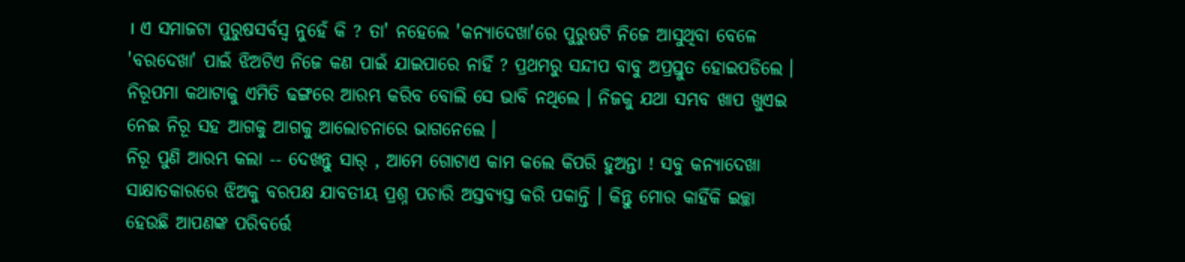। ଏ ସମାଜଟା ପୁରୁଷସର୍ବସ୍ୱ ନୁହେଁ କି ? ତା' ନହେଲେ 'କନ୍ୟାଦେଖା'ରେ ପୁରୁଷଟି ନିଜେ ଆସୁଥିବା ବେଳେ 'ବରଦେଖା' ପାଇଁ ଝିଅଟିଏ ନିଜେ କଣ ପାଇଁ ଯାଇପାରେ ନାହିଁ ? ପ୍ରଥମରୁ ସନ୍ଦୀପ ବାବୁ ଅପ୍ରସ୍ତୁତ ହୋଇପଡିଲେ । ନିରୂପମା କଥାଟାକୁ ଏମିତି ଢଙ୍ଗରେ ଆରମ୍ଭ କରିବ ବୋଲି ସେ ଭାବି ନଥିଲେ । ନିଜକୁ ଯଥା ସମ୍ଭବ ଖାପ ଖୁଏଇ ନେଇ ନିରୂ ସହ ଆଗକୁ ଆଗକୁ ଆଲୋଚନାରେ ଭାଗନେଲେ ।
ନିରୂ ପୁଣି ଆରମ୍ଭ କଲା -- ଦେଖନ୍ତୁ ସାର୍ , ଆମେ ଗୋଟାଏ କାମ କଲେ କିପରି ହୁଅନ୍ତା ! ସବୁ କନ୍ୟାଦେଖା ସାକ୍ଷାତକାରରେ ଝିଅକୁ ବରପକ୍ଷ ଯାବତୀୟ ପ୍ରଶ୍ନ ପଚାରି ଅସ୍ତବ୍ୟସ୍ତ କରି ପକାନ୍ତି । କିନ୍ତୁ ମୋର କାହିଁକି ଇଚ୍ଛା ହେଉଛି ଆପଣଙ୍କ ପରିବର୍ତ୍ତେ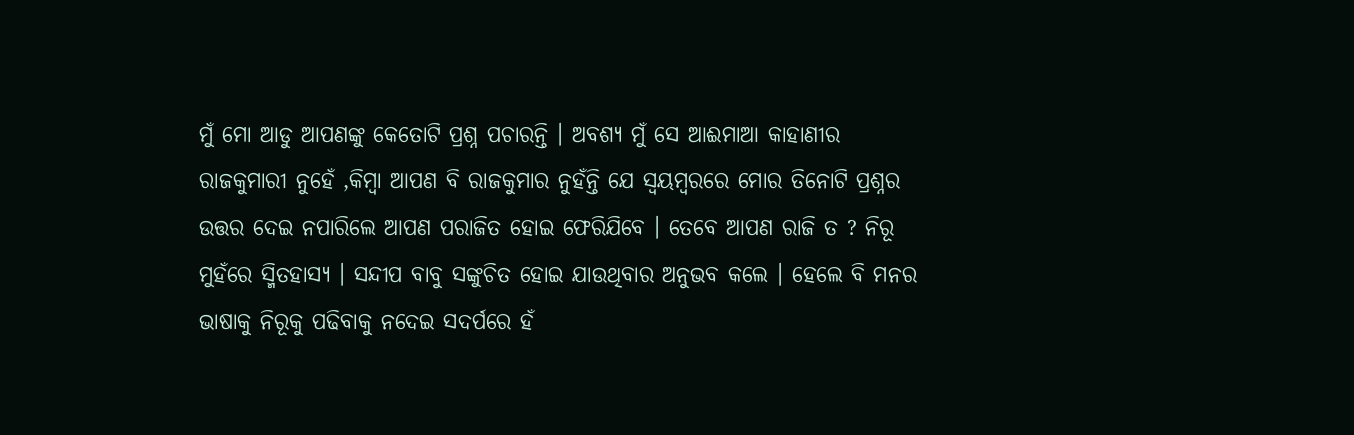ମୁଁ ମୋ ଆଡୁ ଆପଣଙ୍କୁ କେତୋଟି ପ୍ରଶ୍ନ ପଚାରନ୍ତି । ଅବଶ୍ୟ ମୁଁ ସେ ଆଈମାଆ କାହାଣୀର ରାଜକୁମାରୀ ନୁହେଁ ,କିମ୍ବା ଆପଣ ବି ରାଜକୁମାର ନୁହଁନ୍ତି ଯେ ସ୍ୱୟମ୍ବରରେ ମୋର ତିନୋଟି ପ୍ରଶ୍ନର ଉତ୍ତର ଦେଇ ନପାରିଲେ ଆପଣ ପରାଜିତ ହୋଇ ଫେରିଯିବେ । ତେବେ ଆପଣ ରାଜି ତ ? ନିରୂ ମୁହଁରେ ସ୍ମିତହାସ୍ୟ । ସନ୍ଦୀପ ବାବୁ ସଙ୍କୁଚିତ ହୋଇ ଯାଉଥିବାର ଅନୁଭବ କଲେ । ହେଲେ ବି ମନର ଭାଷାକୁ ନିରୂକୁ ପଢିବାକୁ ନଦେଇ ସଦର୍ପରେ ହଁ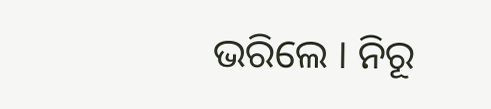ଭରିଲେ । ନିରୂ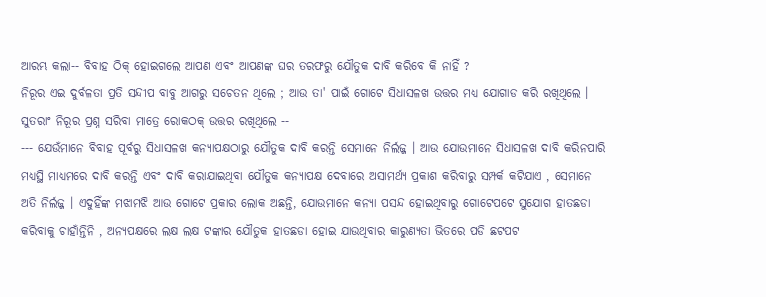ଆରମ୍ଭ କଲା-- ବିବାହ ଠିକ୍ ହୋଇଗଲେ ଆପଣ ଏବଂ ଆପଣଙ୍କ ଘର ତରଫରୁ ଯୌତୁକ ଦାବି କରିବେ କି ନାହିଁ ?
ନିରୂର ଏଇ ଦୁର୍ବଳତା ପ୍ରତି ସନ୍ଦୀପ ବାବୁ ଆଗରୁ ସଚେତନ ଥିଲେ ; ଆଉ ତା' ପାଇଁ ଗୋଟେ ସିଧାସଳଖ ଉତ୍ତର ମଧ୍ୟ ଯୋଗାଡ କରି ରଖିଥିଲେ । ସୁତରାଂ ନିରୂର ପ୍ରଶ୍ନ ସରିବା ମାତ୍ରେ ରୋକଠକ୍ ଉତ୍ତର ରଖିଥିଲେ --
--- ଯେଉଁମାନେ ବିବାହ ପୂର୍ବରୁ ସିଧାସଳଖ କନ୍ୟାପକ୍ଷଠାରୁ ଯୌତୁକ ଦାବି କରନ୍ତି ସେମାନେ ନିର୍ଲଜ୍ଜ । ଆଉ ଯୋଉମାନେ ସିଧାସଳଖ ଦାବି କରିନପାରି ମଧ୍ୟସ୍ଥି ମାଧ୍ୟମରେ ଦାବି କରନ୍ତି ଏବଂ ଦାବି କରାଯାଇଥିବା ଯୌତୁକ କନ୍ୟାପକ୍ଷ ଦେବାରେ ଅସାମର୍ଥ୍ୟ ପ୍ରକାଶ କରିବାରୁ ସମ୍ପର୍କ କଟିଯାଏ , ସେମାନେ ଅତି ନିର୍ଲଜ୍ଜ । ଏଦୁହିଁଙ୍କ ମଝାମଝି ଆଉ ଗୋଟେ ପ୍ରକାର ଲୋକ ଅଛନ୍ତି, ଯୋଉମାନେ କନ୍ୟା ପସନ୍ଦ ହୋଇଥିବାରୁ ଗୋଟେପଟେ ସୁଯୋଗ ହାତଛଡା କରିବାକୁ ଚାହାଁନ୍ତିନି , ଅନ୍ୟପକ୍ଷରେ ଲକ୍ଷ ଲକ୍ଷ ଟଙ୍କାର ଯୌତୁକ ହାତଛଡା ହୋଇ ଯାଉଥିବାର କାରୁଣ୍ୟତା ଭିତରେ ପଡି ଛଟପଟ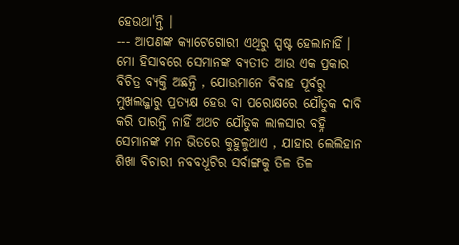ହେଉଥା'ନ୍ତି ।
--- ଆପଣଙ୍କ କ୍ୟାଟେଗୋରୀ ଏଥିରୁ ସ୍ପଷ୍ଟ ହେଲାନାହିଁ । ମୋ ହିସାବରେ ସେମାନଙ୍କ ବ୍ୟତୀତ ଆଉ ଏକ ପ୍ରକାର ବିଚିତ୍ର ବ୍ୟକ୍ତି ଅଛନ୍ତି , ଯୋଉମାନେ ବିବାହ ପୂର୍ବରୁ ମୁଖଲଜ୍ଜାରୁ ପ୍ରତ୍ୟକ୍ଷ ହେଉ ବା ପରୋକ୍ଷରେ ଯୌତୁକ ଦାବି କରି ପାରନ୍ତି ନାହିଁ ଅଥଚ ଯୌତୁକ ଲାଳସାର ବହ୍ନି ସେମାନଙ୍କ ମନ ଭିତରେ କୁହୁଳୁଥାଏ , ଯାହାର ଲେଲିହାନ ଶିଖା ବିଚାରୀ ନବବଧୂଟିର ସର୍ବାଙ୍ଗକୁ ତିଳ ତିଳ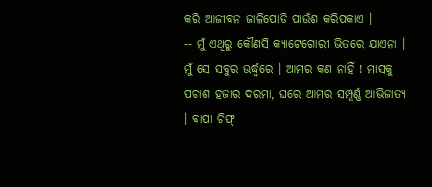କରି ଆଜୀବନ ଜାଳିପୋଡି ପାଉଁଶ କରିପକାଏ ।
-- ମୁଁ ଏଥିରୁ କୌଣସି କ୍ୟାଟେଗୋରୀ ଭିତରେ ଯାଏନା । ମୁଁ ସେ ସବୁର ଊର୍ଦ୍ଧ୍ୱରେ । ଆମର କଣ ନାହିଁ ! ମାସକୁ ପଚାଶ ହଜାର ଦରମା, ଘରେ ଆମର ସମ୍ପୂର୍ଣ୍ଣ ଆଭିଜାତ୍ୟ । ବାପା ଚିଫ୍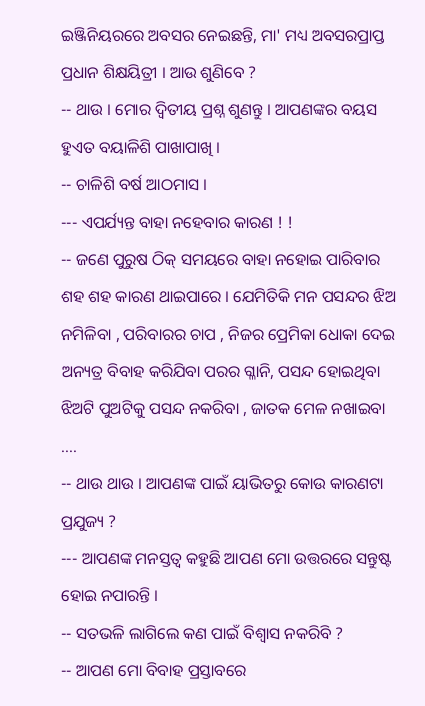ଇଞ୍ଜିନିୟରରେ ଅବସର ନେଇଛନ୍ତି, ମା' ମଧ୍ୟ ଅବସରପ୍ରାପ୍ତ ପ୍ରଧାନ ଶିକ୍ଷୟିତ୍ରୀ । ଆଉ ଶୁଣିବେ ?
-- ଥାଉ । ମୋର ଦ୍ବିତୀୟ ପ୍ରଶ୍ନ ଶୁଣନ୍ତୁ । ଆପଣଙ୍କର ବୟସ ହୁଏତ ବୟାଳିଶି ପାଖାପାଖି ।
-- ଚାଳିଶି ବର୍ଷ ଆଠମାସ ।
--- ଏପର୍ଯ୍ୟନ୍ତ ବାହା ନହେବାର କାରଣ ! !
-- ଜଣେ ପୁରୁଷ ଠିକ୍ ସମୟରେ ବାହା ନହୋଇ ପାରିବାର ଶହ ଶହ କାରଣ ଥାଇପାରେ । ଯେମିତିକି ମନ ପସନ୍ଦର ଝିଅ ନମିଳିବା , ପରିବାରର ଚାପ , ନିଜର ପ୍ରେମିକା ଧୋକା ଦେଇ ଅନ୍ୟତ୍ର ବିବାହ କରିଯିବା ପରର ଗ୍ଳାନି, ପସନ୍ଦ ହୋଇଥିବା ଝିଅଟି ପୁଅଟିକୁ ପସନ୍ଦ ନକରିବା , ଜାତକ ମେଳ ନଖାଇବା ....
-- ଥାଉ ଥାଉ । ଆପଣଙ୍କ ପାଇଁ ୟାଭିତରୁ କୋଉ କାରଣଟା ପ୍ରଯୁଜ୍ୟ ?
--- ଆପଣଙ୍କ ମନସ୍ତତ୍ବ କହୁଛି ଆପଣ ମୋ ଉତ୍ତରରେ ସନ୍ତୁଷ୍ଟ ହୋଇ ନପାରନ୍ତି ।
-- ସତଭଳି ଲାଗିଲେ କଣ ପାଇଁ ବିଶ୍ୱାସ ନକରିବି ?
-- ଆପଣ ମୋ ବିବାହ ପ୍ରସ୍ତାବରେ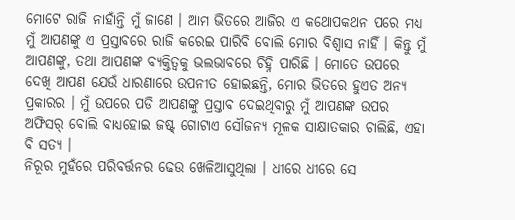ମୋଟେ ରାଜି ନାହାଁନ୍ତି ମୁଁ ଜାଣେ । ଆମ ଭିତରେ ଆଜିର ଏ କଥୋପକଥନ ପରେ ମଧ୍ୟ ମୁଁ ଆପଣଙ୍କୁ ଏ ପ୍ରସ୍ତାବରେ ରାଜି କରେଇ ପାରିବି ବୋଲି ମୋର ବିଶ୍ୱାସ ନାହିଁ । କିନ୍ତୁ ମୁଁ ଆପଣଙ୍କୁ, ତଥା ଆପଣଙ୍କ ବ୍ୟକ୍ତିତ୍ୱକୁ ଭଲଭାବରେ ଚିହ୍ନି ପାରିଛି । ମୋତେ ଉପରେ ଦେଖି ଆପଣ ଯେଉଁ ଧାରଣାରେ ଉପନୀତ ହୋଇଛନ୍ତି, ମୋର ଭିତରେ ହୁଏତ ଅନ୍ୟ ପ୍ରକାରର । ମୁଁ ଉପରେ ପଡି ଆପଣଙ୍କୁ ପ୍ରସ୍ତାବ ଦେଇଥିବାରୁ ମୁଁ ଆପଣଙ୍କ ଉପର ଅଫିସର୍ ବୋଲି ବାଧ୍ୟହୋଇ ଜଷ୍ଟ୍ ଗୋଟାଏ ସୌଜନ୍ୟ ମୂଳକ ସାକ୍ଷାତକାର ଚାଲିଛି, ଏହା ବି ସତ୍ୟ ।
ନିରୂର ମୁହଁରେ ପରିବର୍ତ୍ତନର ଢେଉ ଖେଳିଆସୁଥିଲା । ଧୀରେ ଧୀରେ ସେ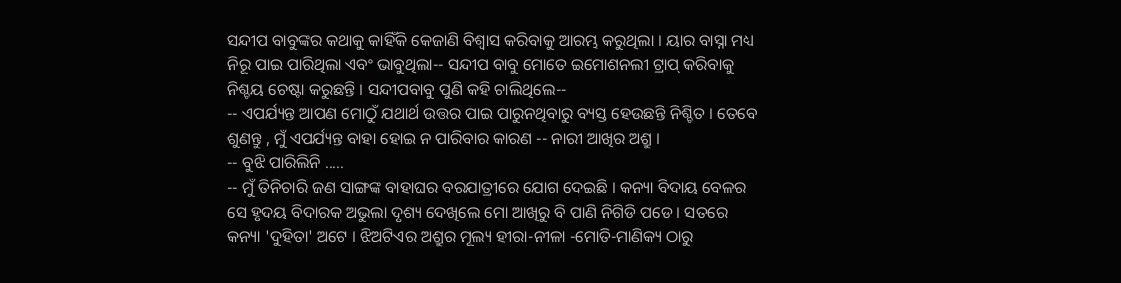ସନ୍ଦୀପ ବାବୁଙ୍କର କଥାକୁ କାହିଁକି କେଜାଣି ବିଶ୍ୱାସ କରିବାକୁ ଆରମ୍ଭ କରୁଥିଲା । ୟାର ବାସ୍ନା ମଧ୍ୟ ନିରୂ ପାଇ ପାରିଥିଲା ଏବଂ ଭାବୁଥିଲା-- ସନ୍ଦୀପ ବାବୁ ମୋତେ ଇମୋଶନଲୀ ଟ୍ରାପ୍ କରିବାକୁ ନିଶ୍ଚୟ ଚେଷ୍ଟା କରୁଛନ୍ତି । ସନ୍ଦୀପବାବୁ ପୁଣି କହି ଚାଲିଥିଲେ--
-- ଏପର୍ଯ୍ୟନ୍ତ ଆପଣ ମୋଠୁଁ ଯଥାର୍ଥ ଉତ୍ତର ପାଇ ପାରୁନଥିବାରୁ ବ୍ୟସ୍ତ ହେଉଛନ୍ତି ନିଶ୍ଚିତ । ତେବେ ଶୁଣନ୍ତୁ , ମୁଁ ଏପର୍ଯ୍ୟନ୍ତ ବାହା ହୋଇ ନ ପାରିବାର କାରଣ -- ନାରୀ ଆଖିର ଅଶ୍ରୁ ।
-- ବୁଝି ପାରିଲିନି .....
-- ମୁଁ ତିନିଚାରି ଜଣ ସାଙ୍ଗଙ୍କ ବାହାଘର ବରଯାତ୍ରୀରେ ଯୋଗ ଦେଇଛି । କନ୍ୟା ବିଦାୟ ବେଳର ସେ ହୃଦୟ ବିଦାରକ ଅଭୁଲା ଦୃଶ୍ୟ ଦେଖିଲେ ମୋ ଆଖିରୁ ବି ପାଣି ନିଗିଡି ପଡେ । ସତରେ କନ୍ୟା 'ଦୁହିତା' ଅଟେ । ଝିଅଟିଏର ଅଶ୍ରୁର ମୂଲ୍ୟ ହୀରା-ନୀଳା -ମୋତି-ମାଣିକ୍ୟ ଠାରୁ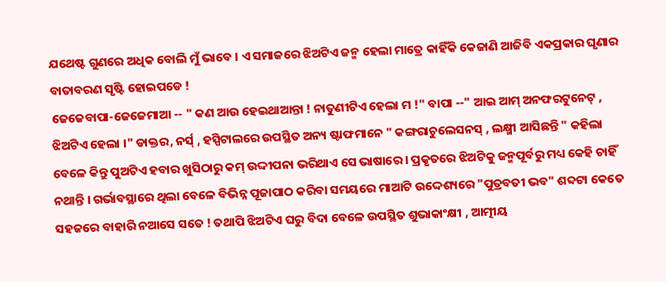ଯଥେଷ୍ଟ ଗୁଣରେ ଅଧିକ ବୋଲି ମୁଁ ଭାବେ । ଏ ସମାଜରେ ଝିଅଟିଏ ଜନ୍ମ ହେଲା ମାତ୍ରେ କାହିଁକି କେଜାଣି ଆଜିବି ଏକପ୍ରକାର ଘୃଣାର ବାତାବରଣ ସୃଷ୍ଟି ହୋଇପଡେ !
ଜେଜେବାପା-ଜେଜେମାଆ -- " କଣ ଆଉ ହେଇଥାଆନ୍ତା ! ନାତୁଣୀଟିଏ ହେଲା ମ !" ବାପା --" ଆଇ ଆମ୍ ଅନଫରଟୁନେଟ୍ , ଝିଅଟିଏ ହେଲା ।" ଡାକ୍ତର, ନର୍ସ୍ , ହସ୍ପିଟାଲରେ ଉପସ୍ଥିତ ଅନ୍ୟ ଷ୍ଟାଫମାନେ " କଙ୍ଗରାଚୁଲେସନସ୍ , ଲକ୍ଷ୍ମୀ ଆସିଛନ୍ତି " କହିଲା ବେଳେ କିନ୍ତୁ ପୁଅଟିଏ ହବାର ଖୁସିଠାରୁ କମ୍ ଉଦ୍ଦୀପନା ଭରିଥାଏ ସେ ଭାଷାରେ । ପ୍ରକୃତରେ ଝିଅଟିକୁ ଜନ୍ମପୂର୍ବରୁ ମଧ୍ୟ କେହି ଚାହିଁ ନଥାନ୍ତି । ଗର୍ଭାବସ୍ଥାରେ ଥିଲା ବେଳେ ବିଭିନ୍ନ ପୂଜାପାଠ କରିବା ସମୟରେ ମାଆଟି ଉଦ୍ଦେଶ୍ୟରେ "ପୁତ୍ରବତୀ ଭବ" ଶବ୍ଦଟା କେତେ ସହଜରେ ବାହାରି ନଆସେ ସତେ ! ତଥାପି ଝିଅଟିଏ ଘରୁ ବିଦା ବେଳେ ଉପସ୍ଥିତ ଶୁଭାକାଂକ୍ଷୀ , ଆତ୍ମୀୟ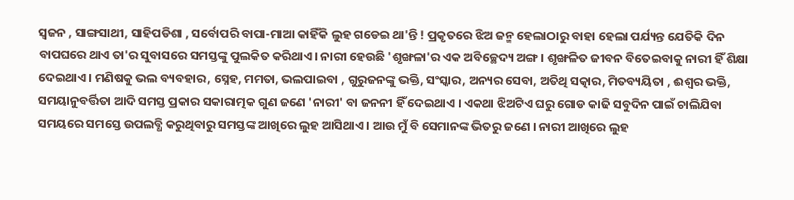ସ୍ୱଜନ , ସାଙ୍ଗସାଥୀ, ସାହିପଡିଶା , ସର୍ବୋପରି ବାପା-ମାଆ କାହିଁକି ଲୁହ ଗଡେଇ ଥା'ନ୍ତି ! ପ୍ରକୃତରେ ଝିଅ ଜନ୍ମ ହେଲାଠାରୁ ବାହା ହେଲା ପର୍ଯ୍ୟନ୍ତ ଯେତିକି ଦିନ ବାପଘରେ ଥାଏ ତା'ର ସୁବାସରେ ସମସ୍ତଙ୍କୁ ପୁଲକିତ କରିଥାଏ । ନାରୀ ହେଉଛି 'ଶୃଙ୍ଖଳା'ର ଏକ ଅବିଚ୍ଛେଦ୍ୟ ଅଙ୍ଗ । ଶୃଙ୍ଖଳିତ ଜୀବନ ବିତେଇବାକୁ ନାରୀ ହିଁ ଶିକ୍ଷା ଦେଇଥାଏ । ମଣିଷକୁ ଭଲ ବ୍ୟବହାର, ସ୍ନେହ, ମମତା, ଭଲପାଇବା , ଗୁରୁଜନଙ୍କୁ ଭକ୍ତି, ସଂସ୍କାର, ଅନ୍ୟର ସେବା, ଅତିଥି ସତ୍କାର, ମିତବ୍ୟୟିତା , ଈଶ୍ବର ଭକ୍ତି, ସମୟାନୁବର୍ତ୍ତିତା ଆଦି ସମସ୍ତ ପ୍ରକାର ସକାରାତ୍ମକ ଗୁଣ ଜଣେ 'ନାରୀ' ବା ଜନନୀ ହିଁ ଦେଇଥାଏ । ଏକଥା ଝିଅଟିଏ ଘରୁ ଗୋଡ କାଢି ସବୁଦିନ ପାଇଁ ଚାଲିଯିବା ସମୟରେ ସମସ୍ତେ ଉପଲବ୍ଧି କରୁଥିବାରୁ ସମସ୍ତଙ୍କ ଆଖିରେ ଲୁହ ଆସିଥାଏ । ଆଉ ମୁଁ ବି ସେମାନଙ୍କ ଭିତରୁ ଜଣେ । ନାରୀ ଆଖିରେ ଲୁହ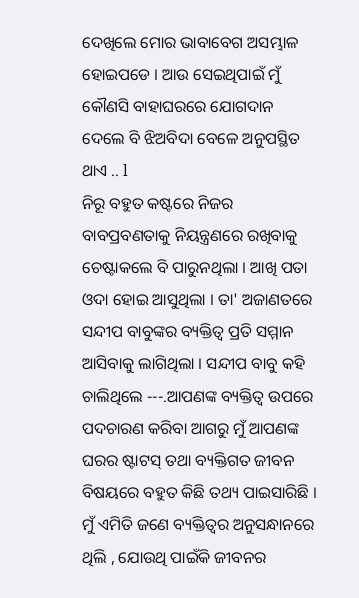ଦେଖିଲେ ମୋର ଭାବାବେଗ ଅସମ୍ଭାଳ ହୋଇପଡେ । ଆଉ ସେଇଥିପାଇଁ ମୁଁ କୌଣସି ବାହାଘରରେ ଯୋଗଦାନ ଦେଲେ ବି ଝିଅବିଦା ବେଳେ ଅନୁପସ୍ଥିତ ଥାଏ .. l
ନିରୂ ବହୁତ କଷ୍ଟରେ ନିଜର ବାବପ୍ରବଣତାକୁ ନିୟନ୍ତ୍ରଣରେ ରଖିବାକୁ ଚେଷ୍ଟାକଲେ ବି ପାରୁନଥିଲା । ଆଖି ପତା ଓଦା ହୋଇ ଆସୁଥିଲା । ତା' ଅଜାଣତରେ ସନ୍ଦୀପ ବାବୁଙ୍କର ବ୍ୟକ୍ତିତ୍ୱ ପ୍ରତି ସମ୍ମାନ ଆସିବାକୁ ଲାଗିଥିଲା । ସନ୍ଦୀପ ବାବୁ କହି ଚାଲିଥିଲେ ---.ଆପଣଙ୍କ ବ୍ୟକ୍ତିତ୍ୱ ଉପରେ ପଦଚାରଣ କରିବା ଆଗରୁ ମୁଁ ଆପଣଙ୍କ ଘରର ଷ୍ଟାଟସ୍ ତଥା ବ୍ୟକ୍ତିଗତ ଜୀବନ ବିଷୟରେ ବହୁତ କିଛି ତଥ୍ୟ ପାଇସାରିଛି । ମୁଁ ଏମିତି ଜଣେ ବ୍ୟକ୍ତିତ୍ୱର ଅନୁସନ୍ଧାନରେ ଥିଲି , ଯୋଉଥି ପାଇଁକି ଜୀବନର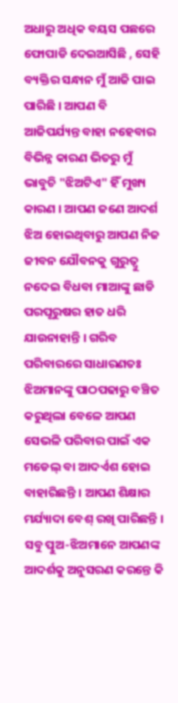ଅଧାରୁ ଅଧିକ ବୟସ ପଛରେ ଫୋପାଡି ଦେଇଆସିଛି , ସେହି ବ୍ୟକ୍ତିର ସନ୍ଧାନ ମୁଁ ଆଜି ପାଇ ପାରିଛି । ଆପଣ ବି ଆଜିପର୍ଯ୍ୟନ୍ତ ବାହା ନହେବାର ବିଭିନ୍ନ କାରଣ ଭିତରୁ ମୁଁ ଭାବୁଚି "ଝିଅଟିଏ" ହିଁ ମୁଖ୍ୟ କାରଣ । ଆପଣ ଜଣେ ଆଦର୍ଶ ଝିଅ ହୋଇଥିବାରୁ ଆପଣ ନିଜ ଜୀବନ ଯୌବନକୁ ଗୁରୁତ୍ବୁ ନଦେଇ ବିଧବା ମାଆଙ୍କୁ ଛାଡି ପରପୂରୁଷର ହାତ ଧରି ଯାଉନାହାନ୍ତି । ଗରିବ ପରିବାରରେ ସାଧାରଣତଃ ଝିଅମାନଙ୍କୁ ପାଠପଢାରୁ ବଞ୍ଚିତ କରୁଥିଲା ବେଳେ ଆପଣ ସେଭଳି ପରିବାର ପାଇଁ ଏକ ମଡେଲ୍ ବା ଆଦର୍ଏଶ ହୋଇ ବାହାରିଛନ୍ତି । ଆପଣ ଶିକ୍ଷାର ମର୍ଯ୍ୟାଦା ବେଶ୍ ରଖି ପାରିଛନ୍ତି । ସବୁ ତ୍ପୁଅ-ଝିଅମାନେ ଆପଣଙ୍କ ଆଦର୍ଶକୁ ଅନୁସରଣ କରନ୍ତେ କି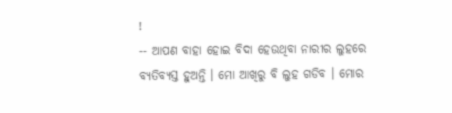!
-- ଆପଣ ବାହା ହୋଇ ବିଦା ହେଉଥିବା ନାରୀର ଲୁହରେ ବ୍ୟତିବ୍ୟସ୍ତ ହୁଅନ୍ତି । ମୋ ଆଖିରୁ ବି ଲୁହ ଗଡିବ । ମୋର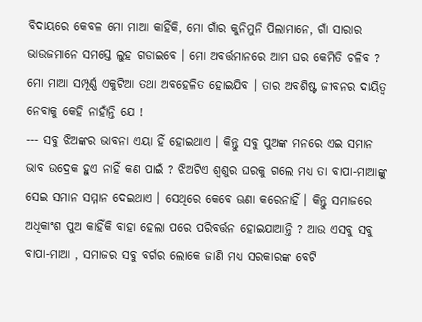ବିଦାୟରେ କେବଳ ମୋ ମାଆ କାହିଁକି, ମୋ ଗାଁର କୁନିମୁନି ପିଲାମାନେ, ଗାଁ ସାରାର ଭାଉଜମାନେ ସମସ୍ତେ ଲୁହ ଗଡାଇବେ । ମୋ ଅବର୍ତ୍ତମାନରେ ଆମ ଘର କେମିତି ଚଳିବ ? ମୋ ମାଆ ସମ୍ପୂର୍ଣ୍ଣ ଏକୁଟିଆ ତଥା ଅବହେଳିତ ହୋଇଯିବ । ତାର ଅବଶିଷ୍ଟ ଜୀବନର ଦାୟିତ୍ବ ନେବାକୁ କେହି ନାହାଁନ୍ତି ଯେ !
--- ସବୁ ଝିଅଙ୍କର ଭାବନା ଏୟା ହିଁ ହୋଇଥାଏ । କିନ୍ତୁ ସବୁ ପୁଅଙ୍କ ମନରେ ଏଇ ସମାନ ଭାବ ଉଦ୍ରେକ ହୁଏ ନାହିଁ କଣ ପାଇଁ ? ଝିଅଟିଏ ଶ୍ୱଶୁର ଘରକୁ ଗଲେ ମଧ୍ୟ ତା ବାପା-ମାଆଙ୍କୁ ସେଇ ସମାନ ସମ୍ମାନ ଦେଇଥାଏ । ସେଥିରେ କେବେ ଊଣା କରେନାହିଁ । କିନ୍ତୁ ସମାଜରେ ଅଧିକାଂଶ ପୁଅ କାହିଁକି ବାହା ହେଲା ପରେ ପରିବର୍ତ୍ତନ ହୋଇଯାଆନ୍ତି ? ଆଉ ଏସବୁ ସବୁ ବାପା-ମାଆ , ସମାଜର ସବୁ ବର୍ଗର ଲୋକେ ଜାଣି ମଧ୍ୟ ସରକାରଙ୍କ ବେଟି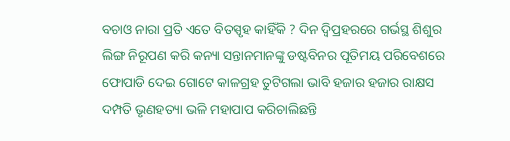ବଚାଓ ନାରା ପ୍ରତି ଏତେ ବିତସ୍ପୃହ କାହିଁକି ? ଦିନ ଦ୍ବିପ୍ରହରରେ ଗର୍ଭସ୍ଥ ଶିଶୁର ଲିଙ୍ଗ ନିରୂପଣ କରି କନ୍ୟା ସନ୍ତାନମାନଙ୍କୁ ଡଷ୍ଟବିନର ପୂତିମୟ ପରିବେଶରେ ଫୋପାଡି ଦେଇ ଗୋଟେ କାଳଗ୍ରହ ତୁଟିଗଲା ଭାବି ହଜାର ହଜାର ରାକ୍ଷସ ଦମ୍ପତି ଭୃଣହତ୍ୟା ଭଳି ମହାପାପ କରିଚାଲିଛନ୍ତି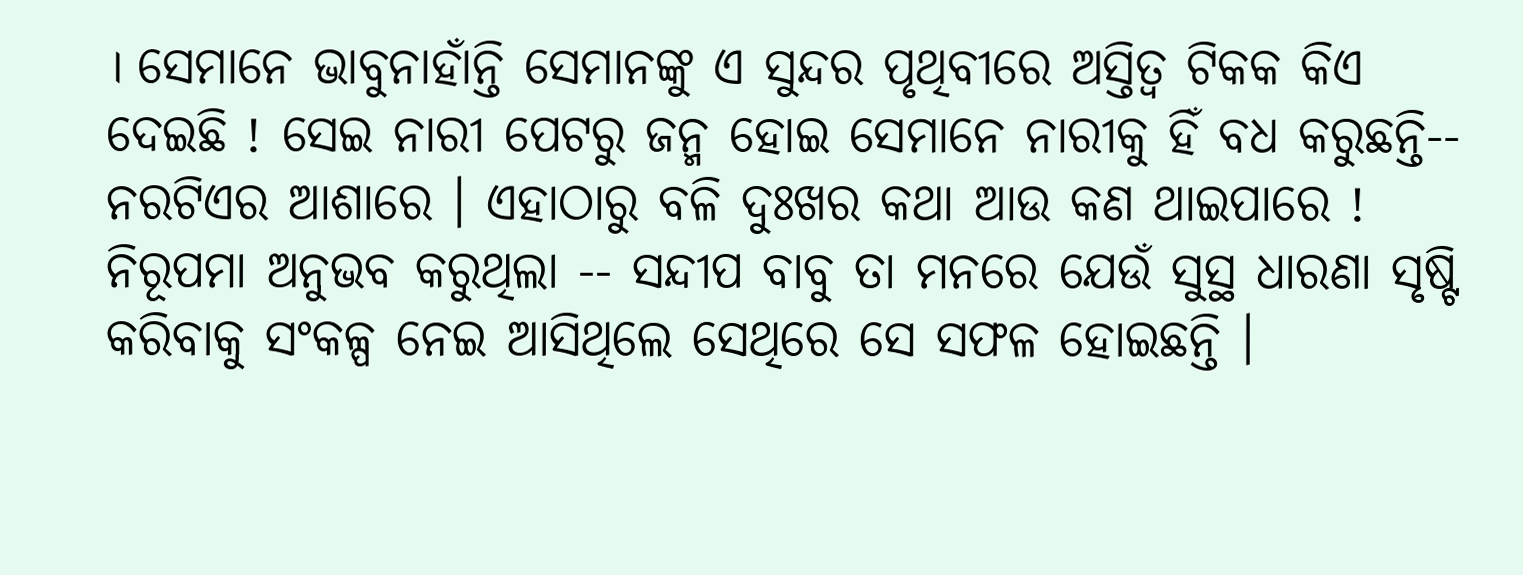। ସେମାନେ ଭାବୁନାହାଁନ୍ତି ସେମାନଙ୍କୁ ଏ ସୁନ୍ଦର ପୃଥିବୀରେ ଅସ୍ତିତ୍ଵ ଟିକକ କିଏ ଦେଇଛି ! ସେଇ ନାରୀ ପେଟରୁ ଜନ୍ମ ହୋଇ ସେମାନେ ନାରୀକୁ ହିଁ ବଧ କରୁଛନ୍ତି-- ନରଟିଏର ଆଶାରେ । ଏହାଠାରୁ ବଳି ଦୁଃଖର କଥା ଆଉ କଣ ଥାଇପାରେ !
ନିରୂପମା ଅନୁଭବ କରୁଥିଲା -- ସନ୍ଦୀପ ବାବୁ ତା ମନରେ ଯେଉଁ ସୁସ୍ଥ ଧାରଣା ସୃଷ୍ଟି କରିବାକୁ ସଂକଳ୍ପ ନେଇ ଆସିଥିଲେ ସେଥିରେ ସେ ସଫଳ ହୋଇଛନ୍ତି ।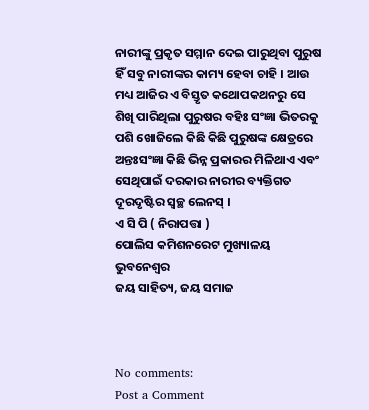ନାରୀଙ୍କୁ ପ୍ରକୃତ ସମ୍ମାନ ଦେଇ ପାରୁଥିବା ପୁରୁଷ ହିଁ ସବୁ ନାରୀଙ୍କର କାମ୍ୟ ହେବା ଚାହି । ଆଉ ମଧ୍ୟ ଆଜିର ଏ ବିସ୍ତୃତ କଥୋପକଥନରୁ ସେ ଶିଖି ପାରିଥିଲା ପୁରୁଷର ବହିଃ ସଂଜ୍ଞା ଭିତରକୁ ପଶି ଖୋଜିଲେ କିଛି କିଛି ପୁରୁଷଙ୍କ କ୍ଷେତ୍ରରେ ଅନ୍ତଃସଂଜ୍ଞା କିଛି ଭିନ୍ନ ପ୍ରକାରର ମିଳିଥାଏ ଏବଂ ସେଥିପାଇଁ ଦରକାର ନାରୀର ବ୍ୟକ୍ତିଗତ ଦୂରଦୃଷ୍ଟିର ସ୍ୱଚ୍ଛ ଲେନସ୍ ।
ଏ ସି ପି ( ନିରାପତ୍ତା )
ପୋଲିସ କମିଶନରେଟ ମୁଖ୍ୟାଳୟ
ଭୁବନେଶ୍ଵର
ଜୟ ସାହିତ୍ୟ, ଜୟ ସମାଜ



No comments:
Post a Comment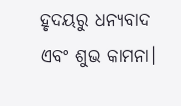ହୃଦୟରୁ ଧନ୍ୟବାଦ ଏବଂ ଶୁଭ କାମନା।